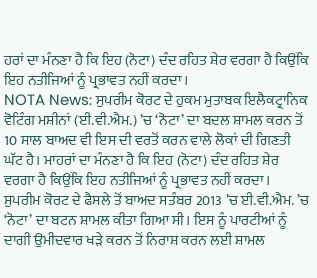ਹਰਾਂ ਦਾ ਮੰਨਣਾ ਹੈ ਕਿ ਇਹ (ਨੋਟਾ) ਦੰਦ ਰਹਿਤ ਸ਼ੇਰ ਵਰਗਾ ਹੈ ਕਿਉਂਕਿ ਇਹ ਨਤੀਜਿਆਂ ਨੂੰ ਪ੍ਰਭਾਵਤ ਨਹੀਂ ਕਰਦਾ।
NOTA News: ਸੁਪਰੀਮ ਕੋਰਟ ਦੇ ਹੁਕਮ ਮੁਤਾਬਕ ਇਲੈਕਟ੍ਰਾਨਿਕ ਵੋਟਿੰਗ ਮਸ਼ੀਨਾਂ (ਈ.ਵੀ.ਐਮ.) ’ਚ ‘ਨੋਟਾ’ ਦਾ ਬਦਲ ਸ਼ਾਮਲ ਕਰਨ ਤੋਂ 10 ਸਾਲ ਬਾਅਦ ਵੀ ਇਸ ਦੀ ਵਰਤੋਂ ਕਰਨ ਵਾਲੇ ਲੋਕਾਂ ਦੀ ਗਿਣਤੀ ਘੱਟ ਹੈ। ਮਾਹਰਾਂ ਦਾ ਮੰਨਣਾ ਹੈ ਕਿ ਇਹ (ਨੋਟਾ) ਦੰਦ ਰਹਿਤ ਸ਼ੇਰ ਵਰਗਾ ਹੈ ਕਿਉਂਕਿ ਇਹ ਨਤੀਜਿਆਂ ਨੂੰ ਪ੍ਰਭਾਵਤ ਨਹੀਂ ਕਰਦਾ।
ਸੁਪਰੀਮ ਕੋਰਟ ਦੇ ਫੈਸਲੇ ਤੋਂ ਬਾਅਦ ਸਤੰਬਰ 2013 ’ਚ ਈ.ਵੀ.ਐਮ. ’ਚ ‘ਨੋਟਾ’ ਦਾ ਬਟਨ ਸ਼ਾਮਲ ਕੀਤਾ ਗਿਆ ਸੀ। ਇਸ ਨੂੰ ਪਾਰਟੀਆਂ ਨੂੰ ਦਾਗੀ ਉਮੀਦਵਾਰ ਖੜੇ ਕਰਨ ਤੋਂ ਨਿਰਾਸ਼ ਕਰਨ ਲਈ ਸ਼ਾਮਲ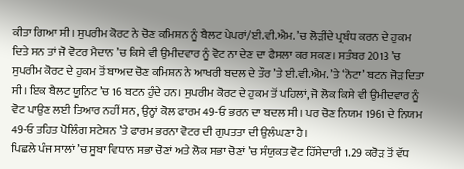ਕੀਤਾ ਗਿਆ ਸੀ। ਸੁਪਰੀਮ ਕੋਰਟ ਨੇ ਚੋਣ ਕਮਿਸ਼ਨ ਨੂੰ ਬੈਲਟ ਪੇਪਰਾਂ/ਈ.ਵੀ.ਐਮ. ’ਚ ਲੋੜੀਂਦੇ ਪ੍ਰਬੰਧ ਕਰਨ ਦੇ ਹੁਕਮ ਦਿਤੇ ਸਨ ਤਾਂ ਜੋ ਵੋਟਰ ਮੈਦਾਨ ’ਚ ਕਿਸੇ ਵੀ ਉਮੀਦਵਾਰ ਨੂੰ ਵੋਟ ਨਾ ਦੇਣ ਦਾ ਫੈਸਲਾ ਕਰ ਸਕਣ। ਸਤੰਬਰ 2013 ’ਚ ਸੁਪਰੀਮ ਕੋਰਟ ਦੇ ਹੁਕਮ ਤੋਂ ਬਾਅਦ ਚੋਣ ਕਮਿਸ਼ਨ ਨੇ ਆਖਰੀ ਬਦਲ ਦੇ ਤੌਰ ’ਤੇ ਈ.ਵੀ.ਐਮ. ’ਤੇ ‘ਨੋਟਾ’ ਬਟਨ ਜੋੜ ਦਿਤਾ ਸੀ। ਇਕ ਬੈਲਟ ਯੂਨਿਟ ’ਚ 16 ਬਟਨ ਹੁੰਦੇ ਹਨ। ਸੁਪਰੀਮ ਕੋਰਟ ਦੇ ਹੁਕਮ ਤੋਂ ਪਹਿਲਾਂ, ਜੋ ਲੋਕ ਕਿਸੇ ਵੀ ਉਮੀਦਵਾਰ ਨੂੰ ਵੋਟ ਪਾਉਣ ਲਈ ਤਿਆਰ ਨਹੀਂ ਸਨ, ਉਨ੍ਹਾਂ ਕੋਲ ਫਾਰਮ 49-ਓ ਭਰਨ ਦਾ ਬਦਲ ਸੀ। ਪਰ ਚੋਣ ਨਿਯਮ 1961 ਦੇ ਨਿਯਮ 49-ਓ ਤਹਿਤ ਪੋਲਿੰਗ ਸਟੇਸ਼ਨ ’ਤੇ ਫਾਰਮ ਭਰਨਾ ਵੋਟਰ ਦੀ ਗੁਪਤਤਾ ਦੀ ਉਲੰਘਣਾ ਹੈ।
ਪਿਛਲੇ ਪੰਜ ਸਾਲਾਂ ’ਚ ਸੂਬਾ ਵਿਧਾਨ ਸਭਾ ਚੋਣਾਂ ਅਤੇ ਲੋਕ ਸਭਾ ਚੋਣਾਂ ’ਚ ਸੰਯੁਕਤ ਵੋਟ ਹਿੱਸੇਦਾਰੀ 1.29 ਕਰੋੜ ਤੋਂ ਵੱਧ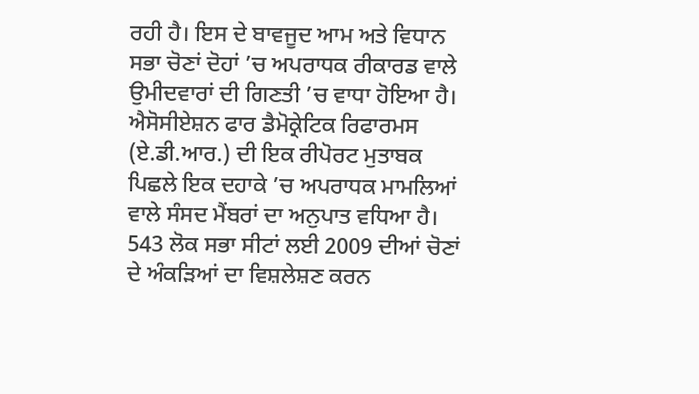ਰਹੀ ਹੈ। ਇਸ ਦੇ ਬਾਵਜੂਦ ਆਮ ਅਤੇ ਵਿਧਾਨ ਸਭਾ ਚੋਣਾਂ ਦੋਹਾਂ ’ਚ ਅਪਰਾਧਕ ਰੀਕਾਰਡ ਵਾਲੇ ਉਮੀਦਵਾਰਾਂ ਦੀ ਗਿਣਤੀ ’ਚ ਵਾਧਾ ਹੋਇਆ ਹੈ। ਐਸੋਸੀਏਸ਼ਨ ਫਾਰ ਡੈਮੋਕ੍ਰੇਟਿਕ ਰਿਫਾਰਮਸ (ਏ.ਡੀ.ਆਰ.) ਦੀ ਇਕ ਰੀਪੋਰਟ ਮੁਤਾਬਕ ਪਿਛਲੇ ਇਕ ਦਹਾਕੇ ’ਚ ਅਪਰਾਧਕ ਮਾਮਲਿਆਂ ਵਾਲੇ ਸੰਸਦ ਮੈਂਬਰਾਂ ਦਾ ਅਨੁਪਾਤ ਵਧਿਆ ਹੈ। 543 ਲੋਕ ਸਭਾ ਸੀਟਾਂ ਲਈ 2009 ਦੀਆਂ ਚੋਣਾਂ ਦੇ ਅੰਕੜਿਆਂ ਦਾ ਵਿਸ਼ਲੇਸ਼ਣ ਕਰਨ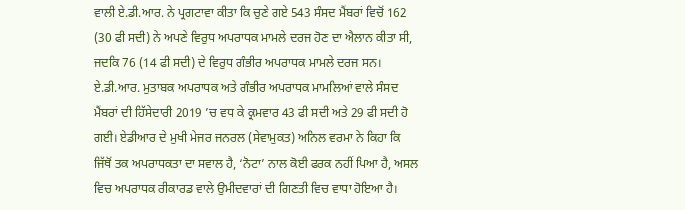ਵਾਲੀ ਏ.ਡੀ.ਆਰ. ਨੇ ਪ੍ਰਗਟਾਵਾ ਕੀਤਾ ਕਿ ਚੁਣੇ ਗਏ 543 ਸੰਸਦ ਮੈਂਬਰਾਂ ਵਿਚੋਂ 162 (30 ਫੀ ਸਦੀ) ਨੇ ਅਪਣੇ ਵਿਰੁਧ ਅਪਰਾਧਕ ਮਾਮਲੇ ਦਰਜ ਹੋਣ ਦਾ ਐਲਾਨ ਕੀਤਾ ਸੀ, ਜਦਕਿ 76 (14 ਫੀ ਸਦੀ) ਦੇ ਵਿਰੁਧ ਗੰਭੀਰ ਅਪਰਾਧਕ ਮਾਮਲੇ ਦਰਜ ਸਨ।
ਏ.ਡੀ.ਆਰ. ਮੁਤਾਬਕ ਅਪਰਾਧਕ ਅਤੇ ਗੰਭੀਰ ਅਪਰਾਧਕ ਮਾਮਲਿਆਂ ਵਾਲੇ ਸੰਸਦ ਮੈਂਬਰਾਂ ਦੀ ਹਿੱਸੇਦਾਰੀ 2019 ’ਚ ਵਧ ਕੇ ਕ੍ਰਮਵਾਰ 43 ਫੀ ਸਦੀ ਅਤੇ 29 ਫੀ ਸਦੀ ਹੋ ਗਈ। ਏਡੀਆਰ ਦੇ ਮੁਖੀ ਮੇਜਰ ਜਨਰਲ (ਸੇਵਾਮੁਕਤ) ਅਨਿਲ ਵਰਮਾ ਨੇ ਕਿਹਾ ਕਿ ਜਿੱਥੋਂ ਤਕ ਅਪਰਾਧਕਤਾ ਦਾ ਸਵਾਲ ਹੈ, ‘ਨੋਟਾ’ ਨਾਲ ਕੋਈ ਫਰਕ ਨਹੀਂ ਪਿਆ ਹੈ, ਅਸਲ ਵਿਚ ਅਪਰਾਧਕ ਰੀਕਾਰਡ ਵਾਲੇ ਉਮੀਦਵਾਰਾਂ ਦੀ ਗਿਣਤੀ ਵਿਚ ਵਾਧਾ ਹੋਇਆ ਹੈ।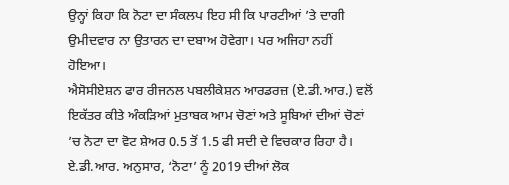ਉਨ੍ਹਾਂ ਕਿਹਾ ਕਿ ਨੋਟਾ ਦਾ ਸੰਕਲਪ ਇਹ ਸੀ ਕਿ ਪਾਰਟੀਆਂ ’ਤੇ ਦਾਗੀ ਉਮੀਦਵਾਰ ਨਾ ਉਤਾਰਨ ਦਾ ਦਬਾਅ ਹੋਵੇਗਾ। ਪਰ ਅਜਿਹਾ ਨਹੀਂ ਹੋਇਆ।
ਐਸੋਸੀਏਸ਼ਨ ਫਾਰ ਰੀਜਨਲ ਪਬਲੀਕੇਸ਼ਨ ਆਰਡਰਜ਼ (ਏ.ਡੀ.ਆਰ.) ਵਲੋਂ ਇਕੱਤਰ ਕੀਤੇ ਅੰਕੜਿਆਂ ਮੁਤਾਬਕ ਆਮ ਚੋਣਾਂ ਅਤੇ ਸੂਬਿਆਂ ਦੀਆਂ ਚੋਣਾਂ ’ਚ ਨੋਟਾ ਦਾ ਵੋਟ ਸ਼ੇਅਰ 0.5 ਤੋਂ 1.5 ਫੀ ਸਦੀ ਦੇ ਵਿਚਕਾਰ ਰਿਹਾ ਹੈ। ਏ.ਡੀ.ਆਰ. ਅਨੁਸਾਰ, ‘ਨੋਟਾ’ ਨੂੰ 2019 ਦੀਆਂ ਲੋਕ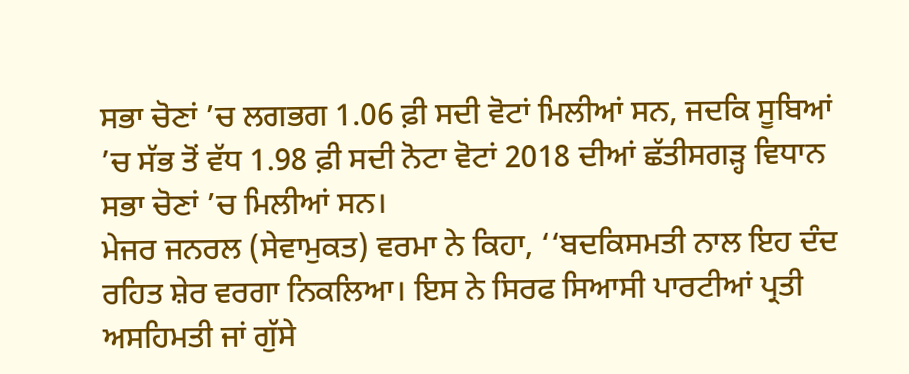ਸਭਾ ਚੋਣਾਂ ’ਚ ਲਗਭਗ 1.06 ਫ਼ੀ ਸਦੀ ਵੋਟਾਂ ਮਿਲੀਆਂ ਸਨ, ਜਦਕਿ ਸੂਬਿਆਂ ’ਚ ਸੱਭ ਤੋਂ ਵੱਧ 1.98 ਫ਼ੀ ਸਦੀ ਨੋਟਾ ਵੋਟਾਂ 2018 ਦੀਆਂ ਛੱਤੀਸਗੜ੍ਹ ਵਿਧਾਨ ਸਭਾ ਚੋਣਾਂ ’ਚ ਮਿਲੀਆਂ ਸਨ।
ਮੇਜਰ ਜਨਰਲ (ਸੇਵਾਮੁਕਤ) ਵਰਮਾ ਨੇ ਕਿਹਾ, ‘‘ਬਦਕਿਸਮਤੀ ਨਾਲ ਇਹ ਦੰਦ ਰਹਿਤ ਸ਼ੇਰ ਵਰਗਾ ਨਿਕਲਿਆ। ਇਸ ਨੇ ਸਿਰਫ ਸਿਆਸੀ ਪਾਰਟੀਆਂ ਪ੍ਰਤੀ ਅਸਹਿਮਤੀ ਜਾਂ ਗੁੱਸੇ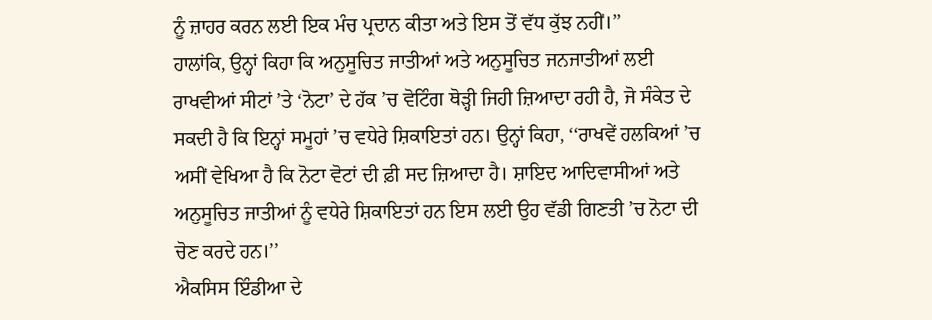ਨੂੰ ਜ਼ਾਹਰ ਕਰਨ ਲਈ ਇਕ ਮੰਚ ਪ੍ਰਦਾਨ ਕੀਤਾ ਅਤੇ ਇਸ ਤੋਂ ਵੱਧ ਕੁੱਝ ਨਹੀਂ।’’
ਹਾਲਾਂਕਿ, ਉਨ੍ਹਾਂ ਕਿਹਾ ਕਿ ਅਨੁਸੂਚਿਤ ਜਾਤੀਆਂ ਅਤੇ ਅਨੁਸੂਚਿਤ ਜਨਜਾਤੀਆਂ ਲਈ ਰਾਖਵੀਆਂ ਸੀਟਾਂ ’ਤੇ ‘ਨੋਟਾ’ ਦੇ ਹੱਕ ’ਚ ਵੋਟਿੰਗ ਥੋੜ੍ਹੀ ਜਿਹੀ ਜ਼ਿਆਦਾ ਰਹੀ ਹੈ, ਜੋ ਸੰਕੇਤ ਦੇ ਸਕਦੀ ਹੈ ਕਿ ਇਨ੍ਹਾਂ ਸਮੂਹਾਂ ’ਚ ਵਧੇਰੇ ਸ਼ਿਕਾਇਤਾਂ ਹਨ। ਉਨ੍ਹਾਂ ਕਿਹਾ, ‘‘ਰਾਖਵੇਂ ਹਲਕਿਆਂ ’ਚ ਅਸੀਂ ਵੇਖਿਆ ਹੈ ਕਿ ਨੋਟਾ ਵੋਟਾਂ ਦੀ ਫ਼ੀ ਸਦ ਜ਼ਿਆਦਾ ਹੈ। ਸ਼ਾਇਦ ਆਦਿਵਾਸੀਆਂ ਅਤੇ ਅਨੁਸੂਚਿਤ ਜਾਤੀਆਂ ਨੂੰ ਵਧੇਰੇ ਸ਼ਿਕਾਇਤਾਂ ਹਨ ਇਸ ਲਈ ਉਹ ਵੱਡੀ ਗਿਣਤੀ ’ਚ ਨੋਟਾ ਦੀ ਚੋਣ ਕਰਦੇ ਹਨ।’’
ਐਕਸਿਸ ਇੰਡੀਆ ਦੇ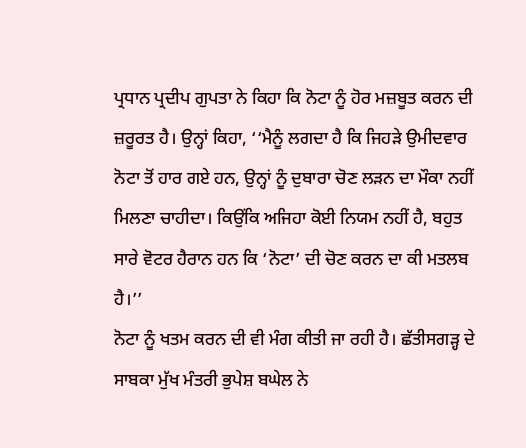ਪ੍ਰਧਾਨ ਪ੍ਰਦੀਪ ਗੁਪਤਾ ਨੇ ਕਿਹਾ ਕਿ ਨੋਟਾ ਨੂੰ ਹੋਰ ਮਜ਼ਬੂਤ ਕਰਨ ਦੀ ਜ਼ਰੂਰਤ ਹੈ। ਉਨ੍ਹਾਂ ਕਿਹਾ, ‘‘ਮੈਨੂੰ ਲਗਦਾ ਹੈ ਕਿ ਜਿਹੜੇ ਉਮੀਦਵਾਰ ਨੋਟਾ ਤੋਂ ਹਾਰ ਗਏ ਹਨ, ਉਨ੍ਹਾਂ ਨੂੰ ਦੁਬਾਰਾ ਚੋਣ ਲੜਨ ਦਾ ਮੌਕਾ ਨਹੀਂ ਮਿਲਣਾ ਚਾਹੀਦਾ। ਕਿਉਂਕਿ ਅਜਿਹਾ ਕੋਈ ਨਿਯਮ ਨਹੀਂ ਹੈ, ਬਹੁਤ ਸਾਰੇ ਵੋਟਰ ਹੈਰਾਨ ਹਨ ਕਿ ‘ਨੋਟਾ’ ਦੀ ਚੋਣ ਕਰਨ ਦਾ ਕੀ ਮਤਲਬ ਹੈ।’’
ਨੋਟਾ ਨੂੰ ਖਤਮ ਕਰਨ ਦੀ ਵੀ ਮੰਗ ਕੀਤੀ ਜਾ ਰਹੀ ਹੈ। ਛੱਤੀਸਗੜ੍ਹ ਦੇ ਸਾਬਕਾ ਮੁੱਖ ਮੰਤਰੀ ਭੁਪੇਸ਼ ਬਘੇਲ ਨੇ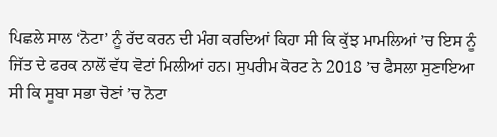ਪਿਛਲੇ ਸਾਲ ‘ਨੋਟਾ’ ਨੂੰ ਰੱਦ ਕਰਨ ਦੀ ਮੰਗ ਕਰਦਿਆਂ ਕਿਹਾ ਸੀ ਕਿ ਕੁੱਝ ਮਾਮਲਿਆਂ ’ਚ ਇਸ ਨੂੰ ਜਿੱਤ ਦੇ ਫਰਕ ਨਾਲੋਂ ਵੱਧ ਵੋਟਾਂ ਮਿਲੀਆਂ ਹਨ। ਸੁਪਰੀਮ ਕੋਰਟ ਨੇ 2018 ’ਚ ਫੈਸਲਾ ਸੁਣਾਇਆ ਸੀ ਕਿ ਸੂਬਾ ਸਭਾ ਚੋਣਾਂ ’ਚ ਨੋਟਾ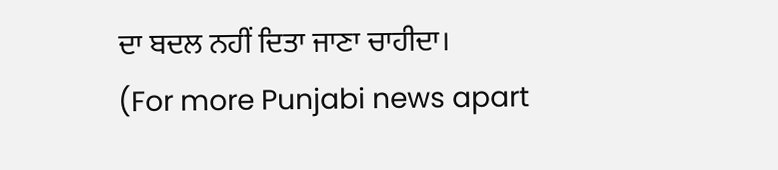ਦਾ ਬਦਲ ਨਹੀਂ ਦਿਤਾ ਜਾਣਾ ਚਾਹੀਦਾ।
(For more Punjabi news apart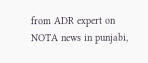from ADR expert on NOTA news in punjabi,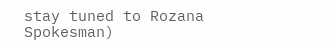stay tuned to Rozana Spokesman)